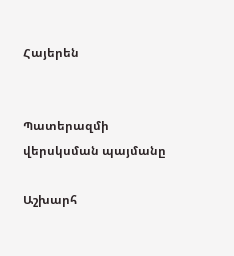Հայերեն


Պատերազմի վերսկսման պայմանը

Աշխարհ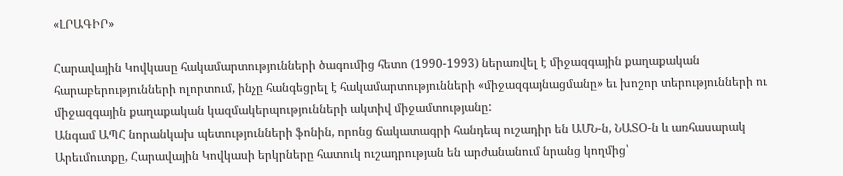«ԼՐԱԳԻՐ»

Հարավային Կովկասը հակամարտությունների ծագումից հետո (1990-1993) ներառվել է միջազգային քաղաքական հարաբերությունների ոլորտում, ինչը հանգեցրել է հակամարտությունների «միջազգայնացմանը» եւ խոշոր տերությունների ու միջազգային քաղաքական կազմակերպությունների ակտիվ միջամտությանը:
Անգամ ԱՊՀ նորանկախ պետությունների ֆոնին, որոնց ճակատագրի հանդեպ ուշադիր են ԱՄՆ-ն, ՆԱՏՕ-ն և առհասարակ Արեւմուտքը, Հարավային Կովկասի երկրները հատուկ ուշադրության են արժանանում նրանց կողմից՝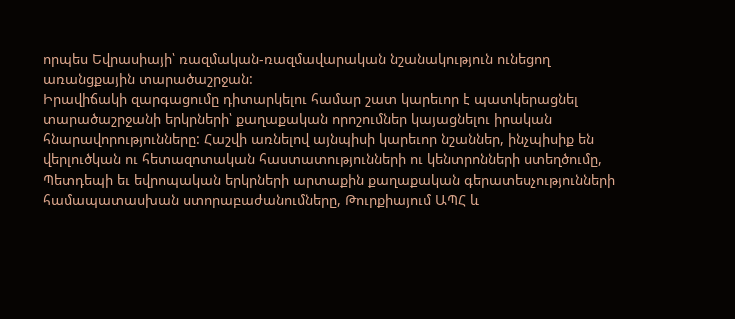որպես Եվրասիայի՝ ռազմական-ռազմավարական նշանակություն ունեցող առանցքային տարածաշրջան:
Իրավիճակի զարգացումը դիտարկելու համար շատ կարեւոր է պատկերացնել տարածաշրջանի երկրների՝ քաղաքական որոշումներ կայացնելու իրական հնարավորությունները: Հաշվի առնելով այնպիսի կարեւոր նշաններ, ինչպիսիք են վերլուծկան ու հետազոտական հաստատությունների ու կենտրոնների ստեղծումը, Պետդեպի եւ եվրոպական երկրների արտաքին քաղաքական գերատեսչությունների համապատասխան ստորաբաժանումները, Թուրքիայում ԱՊՀ և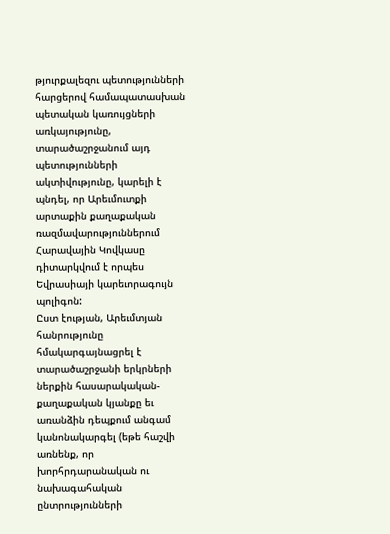թյուրքալեզու պետությունների հարցերով համապատասխան պետական կառույցների առկայությունը, տարածաշրջանում այդ պետությունների ակտիվությունը, կարելի է պնդել, որ Արեւմուտքի արտաքին քաղաքական ռազմավարություններում Հարավային Կովկասը դիտարկվում է որպես Եվրասիայի կարեւորագույն պոլիգոն:
Ըստ էության, Արեւմտյան հանրությունը հմակարգայնացրել է տարածաշրջանի երկրների ներքին հասարակական-քաղաքական կյանքը եւ առանձին դեպքում անգամ կանոնակարգել (եթե հաշվի առնենք, որ խորհրդարանական ու նախագահական ընտրությունների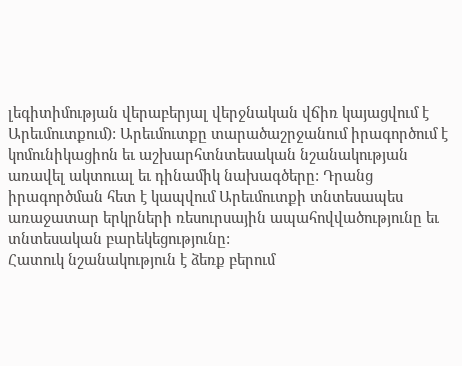լեգիտիմության վերաբերյալ վերջնական վճիռ կայացվում է Արեւմուտքում): Արեւմուտքը տարածաշրջանում իրագործում է կոմունիկացիոն եւ աշխարհտնտեսական նշանակության առավել ակտուալ եւ դինամիկ նախագծերը: Դրանց իրագործման հետ է կապվում Արեւմուտքի տնտեսապես առաջատար երկրների ռեսուրսային ապահովվածությունը եւ տնտեսական բարեկեցությունը:
Հատուկ նշանակություն է ձեռք բերում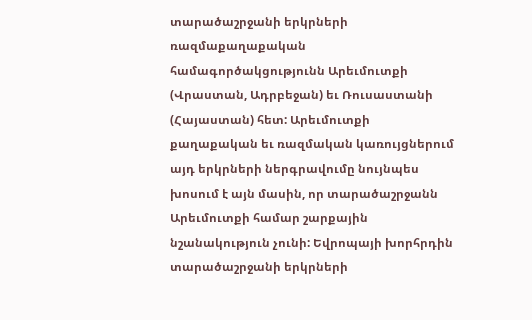տարածաշրջանի երկրների ռազմաքաղաքական համագործակցությունն Արեւմուտքի (Վրաստան, Ադրբեջան) եւ Ռուսաստանի (Հայաստան) հետ: Արեւմուտքի քաղաքական եւ ռազմական կառույցներում այդ երկրների ներգրավումը նույնպես խոսում է այն մասին, որ տարածաշրջանն Արեւմուտքի համար շարքային նշանակություն չունի: Եվրոպայի խորհրդին տարածաշրջանի երկրների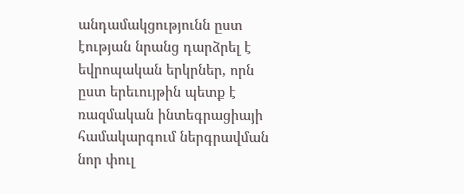անդամակցությունն ըստ էության նրանց դարձրել է եվրոպական երկրներ, որն ըստ երեւույթին պետք է ռազմական ինտեգրացիայի համակարգում ներգրավման նոր փուլ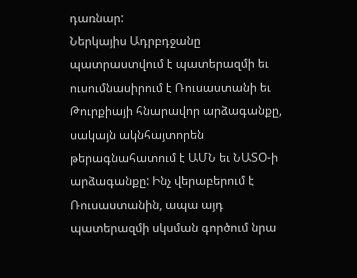դառնար:
Ներկայիս Ադրբդջանը պատրաստվում է պատերազմի եւ ուսումնասիրում է Ռուսաստանի եւ Թուրքիայի հնարավոր արձագանքը, սակայն ակնհայտորեն թերագնահատում է ԱՄՆ եւ ՆԱՏՕ-ի արձագանքը: Ինչ վերաբերում է Ռուսաստանին, ապա այդ պատերազմի սկսման գործում նրա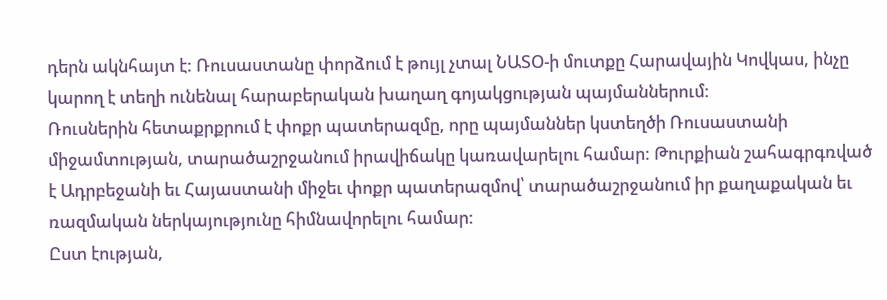դերն ակնհայտ է: Ռուսաստանը փորձում է թույլ չտալ ՆԱՏՕ-ի մուտքը Հարավային Կովկաս, ինչը կարող է տեղի ունենալ հարաբերական խաղաղ գոյակցության պայմաններում:
Ռուսներին հետաքրքրում է փոքր պատերազմը, որը պայմաններ կստեղծի Ռուսաստանի միջամտության, տարածաշրջանում իրավիճակը կառավարելու համար: Թուրքիան շահագրգռված է Ադրբեջանի եւ Հայաստանի միջեւ փոքր պատերազմով՝ տարածաշրջանում իր քաղաքական եւ ռազմական ներկայությունը հիմնավորելու համար:
Ըստ էության,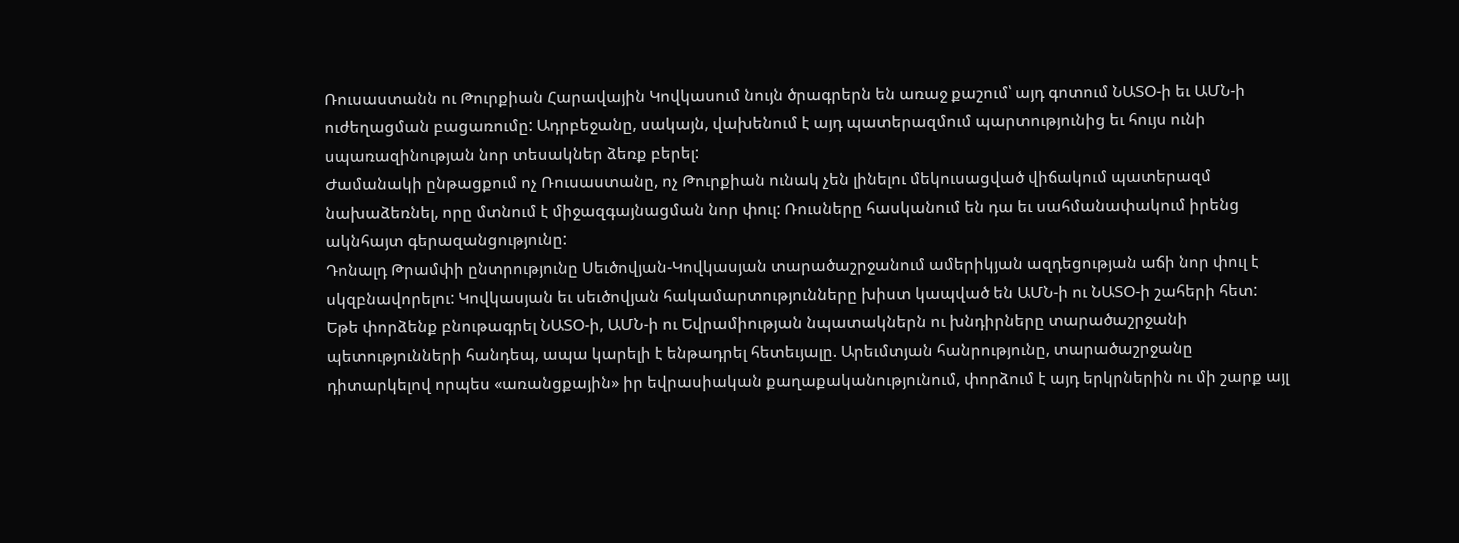Ռուսաստանն ու Թուրքիան Հարավային Կովկասում նույն ծրագրերն են առաջ քաշում՝ այդ գոտում ՆԱՏՕ-ի եւ ԱՄՆ-ի ուժեղացման բացառումը: Ադրբեջանը, սակայն, վախենում է այդ պատերազմում պարտությունից եւ հույս ունի սպառազինության նոր տեսակներ ձեռք բերել:
Ժամանակի ընթացքում ոչ Ռուսաստանը, ոչ Թուրքիան ունակ չեն լինելու մեկուսացված վիճակում պատերազմ նախաձեռնել, որը մտնում է միջազգայնացման նոր փուլ: Ռուսները հասկանում են դա եւ սահմանափակում իրենց ակնհայտ գերազանցությունը:
Դոնալդ Թրամփի ընտրությունը Սեւծովյան-Կովկասյան տարածաշրջանում ամերիկյան ազդեցության աճի նոր փուլ է սկզբնավորելու: Կովկասյան եւ սեւծովյան հակամարտությունները խիստ կապված են ԱՄՆ-ի ու ՆԱՏՕ-ի շահերի հետ:
Եթե փորձենք բնութագրել ՆԱՏՕ-ի, ԱՄՆ-ի ու Եվրամիության նպատակներն ու խնդիրները տարածաշրջանի պետությունների հանդեպ, ապա կարելի է ենթադրել հետեւյալը. Արեւմտյան հանրությունը, տարածաշրջանը դիտարկելով որպես «առանցքային» իր եվրասիական քաղաքականությունում, փորձում է այդ երկրներին ու մի շարք այլ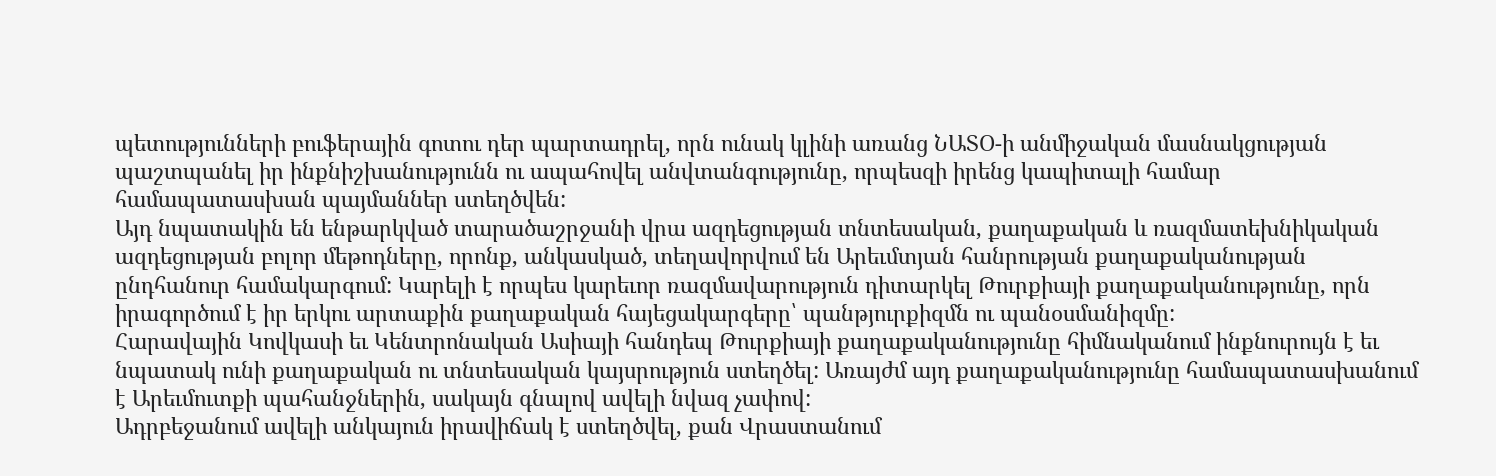պետությունների բուֆերային գոտու դեր պարտադրել, որն ունակ կլինի առանց ՆԱՏՕ-ի անմիջական մասնակցության պաշտպանել իր ինքնիշխանությունն ու ապահովել անվտանգությունը, որպեսզի իրենց կապիտալի համար համապատասխան պայմաններ ստեղծվեն:
Այդ նպատակին են ենթարկված տարածաշրջանի վրա ազդեցության տնտեսական, քաղաքական և ռազմատեխնիկական ազդեցության բոլոր մեթոդները, որոնք, անկասկած, տեղավորվում են Արեւմտյան հանրության քաղաքականության ընդհանուր համակարգում: Կարելի է որպես կարեւոր ռազմավարություն դիտարկել Թուրքիայի քաղաքականությունը, որն իրագործում է իր երկու արտաքին քաղաքական հայեցակարգերը՝ պանթյուրքիզմն ու պանօսմանիզմը:
Հարավային Կովկասի եւ Կենտրոնական Ասիայի հանդեպ Թուրքիայի քաղաքականությունը հիմնականում ինքնուրույն է եւ նպատակ ունի քաղաքական ու տնտեսական կայսրություն ստեղծել: Առայժմ այդ քաղաքականությունը համապատասխանում է Արեւմուտքի պահանջներին, սակայն գնալով ավելի նվազ չափով:
Ադրբեջանում ավելի անկայուն իրավիճակ է ստեղծվել, քան Վրաստանում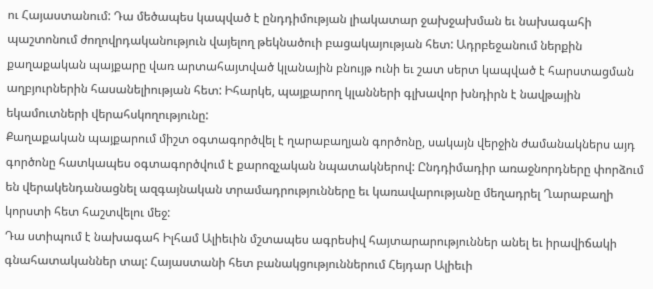ու Հայաստանում: Դա մեծապես կապված է ընդդիմության լիակատար ջախջախման եւ նախագահի պաշտոնում ժողովրդականություն վայելող թեկնածուի բացակայության հետ: Ադրբեջանում ներքին քաղաքական պայքարը վառ արտահայտված կլանային բնույթ ունի եւ շատ սերտ կապված է հարստացման աղբյուրներին հասանելիության հետ: Իհարկե, պայքարող կլանների գլխավոր խնդիրն է նավթային եկամուտների վերահսկողությունը:
Քաղաքական պայքարում միշտ օգտագործվել է ղարաբաղյան գործոնը, սակայն վերջին ժամանակներս այդ գործոնը հատկապես օգտագործվում է քարոզչական նպատակներով: Ընդդիմադիր առաջնորդները փորձում են վերակենդանացնել ազգայնական տրամադրությունները եւ կառավարությանը մեղադրել Ղարաբաղի կորստի հետ հաշտվելու մեջ:
Դա ստիպում է նախագահ Իլհամ Ալիեւին մշտապես ագրեսիվ հայտարարություններ անել եւ իրավիճակի գնահատականներ տալ: Հայաստանի հետ բանակցություններում Հեյդար Ալիեւի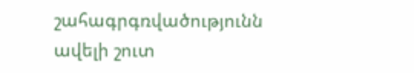շահագրգռվածությունն ավելի շուտ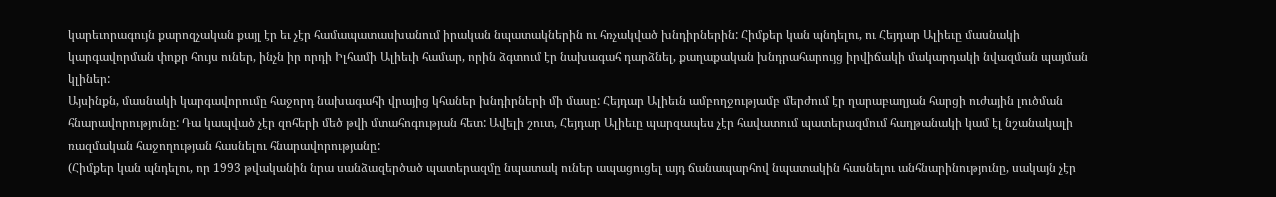կարեւորագույն քարոզչական քայլ էր եւ չէր համապատասխանում իրական նպատակներին ու հռչակված խնդիրներին: Հիմքեր կան պնդելու, ու Հեյդար Ալիեւը մասնակի կարգավորման փոքր հույս ուներ, ինչն իր որդի Իլհամի Ալիեւի համար, որին ձգտում էր նախագահ դարձնել, քաղաքական խնդրահարույց իրվիճակի մակարդակի նվազման պայման կլիներ:
Այսինքն, մասնակի կարգավորումը հաջորդ նախագահի վրայից կհաներ խնդիրների մի մասը: Հեյդար Ալիեւն ամբողջությամբ մերժում էր ղարաբաղյան հարցի ուժային լուծման հնարավորությունը: Դա կապված չէր զոհերի մեծ թվի մտահոգության հետ: Ավելի շուտ, Հեյդար Ալիեւը պարզապես չէր հավատում պատերազմում հաղթանակի կամ էլ նշանակալի ռազմական հաջողության հասնելու հնարավորությանը:
(Հիմքեր կան պնդելու, որ 1993 թվականին նրա սանձազերծած պատերազմը նպատակ ուներ ապացուցել այդ ճանապարհով նպատակին հասնելու անհնարինությունը, սակայն չէր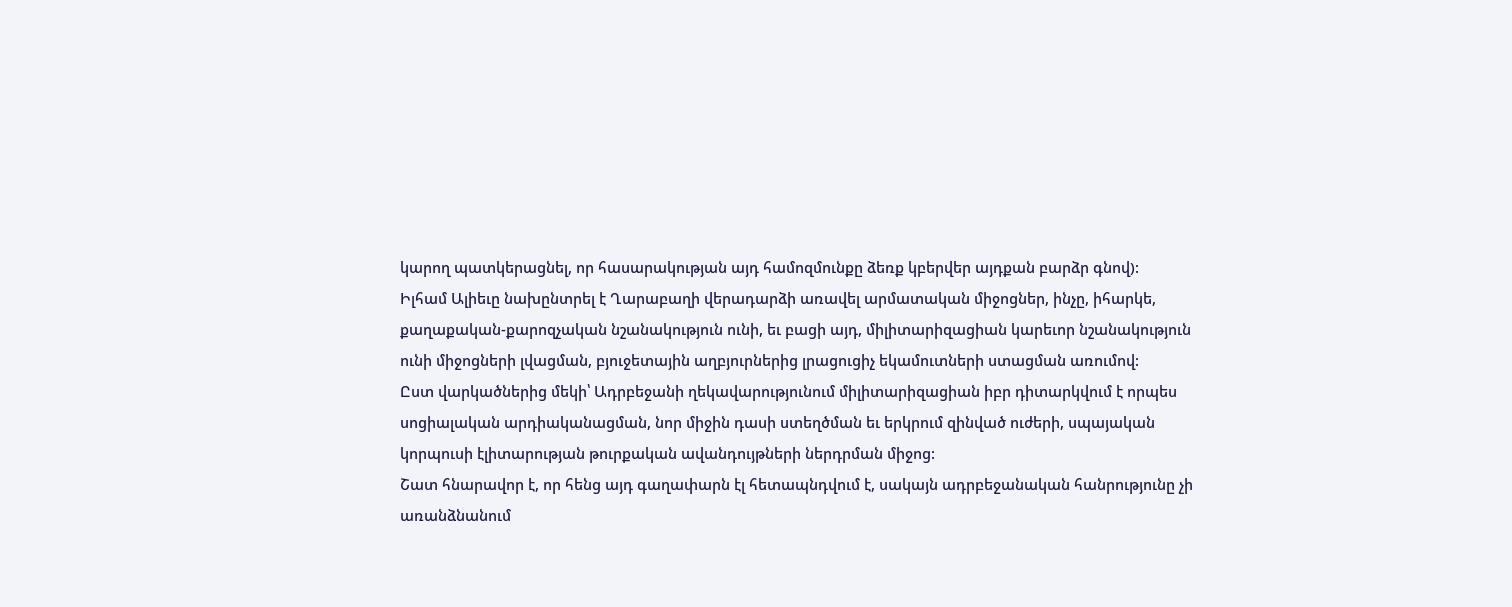կարող պատկերացնել, որ հասարակության այդ համոզմունքը ձեռք կբերվեր այդքան բարձր գնով):
Իլհամ Ալիեւը նախընտրել է Ղարաբաղի վերադարձի առավել արմատական միջոցներ, ինչը, իհարկե, քաղաքական-քարոզչական նշանակություն ունի, եւ բացի այդ, միլիտարիզացիան կարեւոր նշանակություն ունի միջոցների լվացման, բյուջետային աղբյուրներից լրացուցիչ եկամուտների ստացման առումով:
Ըստ վարկածներից մեկի՝ Ադրբեջանի ղեկավարությունում միլիտարիզացիան իբր դիտարկվում է որպես սոցիալական արդիականացման, նոր միջին դասի ստեղծման եւ երկրում զինված ուժերի, սպայական կորպուսի էլիտարության թուրքական ավանդույթների ներդրման միջոց:
Շատ հնարավոր է, որ հենց այդ գաղափարն էլ հետապնդվում է, սակայն ադրբեջանական հանրությունը չի առանձնանում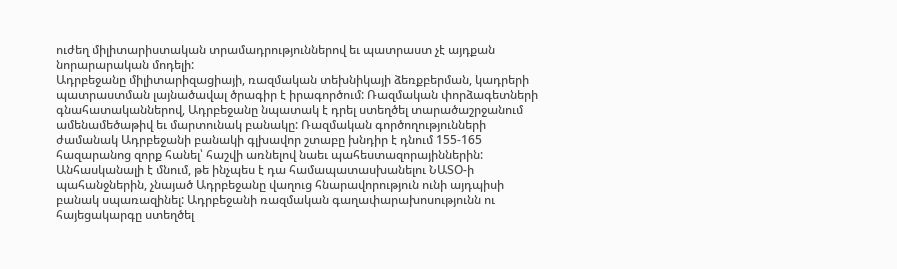ուժեղ միլիտարիստական տրամադրություններով եւ պատրաստ չէ այդքան նորարարական մոդելի:
Ադրբեջանը միլիտարիզացիայի, ռազմական տեխնիկայի ձեռքբերման, կադրերի պատրաստման լայնածավալ ծրագիր է իրագործում: Ռազմական փորձագետների գնահատականներով, Ադրբեջանը նպատակ է դրել ստեղծել տարածաշրջանում ամենամեծաթիվ եւ մարտունակ բանակը: Ռազմական գործողությունների ժամանակ Ադրբեջանի բանակի գլխավոր շտաբը խնդիր է դնում 155-165 հազարանոց զորք հանել՝ հաշվի առնելով նաեւ պահեստազորայիններին:
Անհասկանալի է մնում, թե ինչպես է դա համապատասխանելու ՆԱՏՕ-ի պահանջներին, չնայած Ադրբեջանը վաղուց հնարավորություն ունի այդպիսի բանակ սպառազինել: Ադրբեջանի ռազմական գաղափարախոսությունն ու հայեցակարգը ստեղծել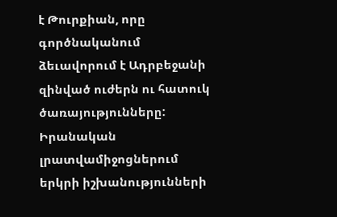է Թուրքիան, որը գործնականում ձեւավորում է Ադրբեջանի զինված ուժերն ու հատուկ ծառայությունները: Իրանական լրատվամիջոցներում երկրի իշխանությունների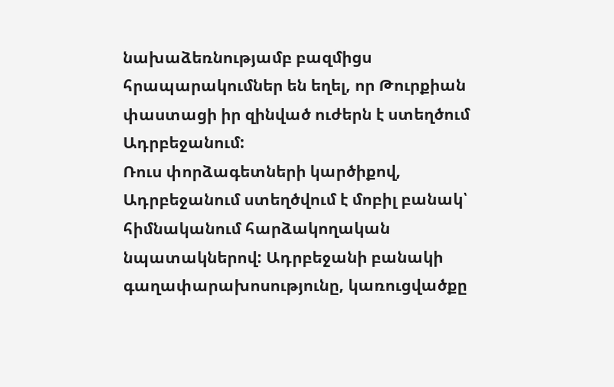նախաձեռնությամբ բազմիցս հրապարակումներ են եղել, որ Թուրքիան փաստացի իր զինված ուժերն է ստեղծում Ադրբեջանում:
Ռուս փորձագետների կարծիքով, Ադրբեջանում ստեղծվում է մոբիլ բանակ՝ հիմնականում հարձակողական նպատակներով: Ադրբեջանի բանակի գաղափարախոսությունը, կառուցվածքը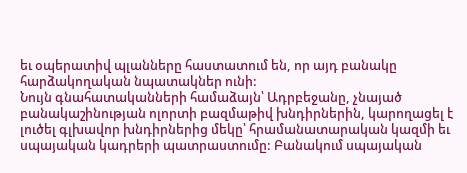եւ օպերատիվ պլանները հաստատում են, որ այդ բանակը հարձակողական նպատակներ ունի:
Նույն գնահատականների համաձայն՝ Ադրբեջանը, չնայած բանակաշինության ոլորտի բազմաթիվ խնդիրներին, կարողացել է լուծել գլխավոր խնդիրներից մեկը՝ հրամանատարական կազմի եւ սպայական կադրերի պատրաստումը: Բանակում սպայական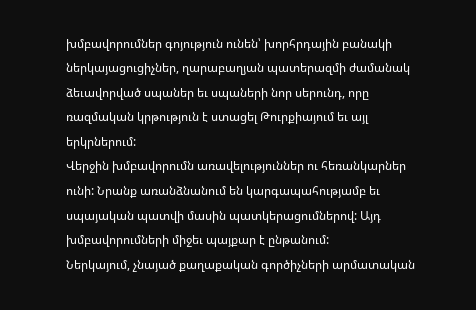խմբավորումներ գոյություն ունեն՝ խորհրդային բանակի ներկայացուցիչներ, ղարաբաղյան պատերազմի ժամանակ ձեւավորված սպաներ եւ սպաների նոր սերունդ, որը ռազմական կրթություն է ստացել Թուրքիայում եւ այլ երկրներում:
Վերջին խմբավորումն առավելություններ ու հեռանկարներ ունի: Նրանք առանձնանում են կարգապահությամբ եւ սպայական պատվի մասին պատկերացումներով: Այդ խմբավորումների միջեւ պայքար է ընթանում:
Ներկայում, չնայած քաղաքական գործիչների արմատական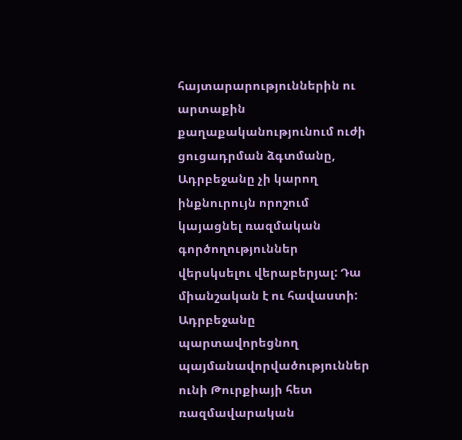հայտարարություններին ու արտաքին քաղաքականությունում ուժի ցուցադրման ձգտմանը, Ադրբեջանը չի կարող ինքնուրույն որոշում կայացնել ռազմական գործողություններ վերսկսելու վերաբերյալ: Դա միանշական է ու հավաստի:
Ադրբեջանը պարտավորեցնող պայմանավորվածություններ ունի Թուրքիայի հետ ռազմավարական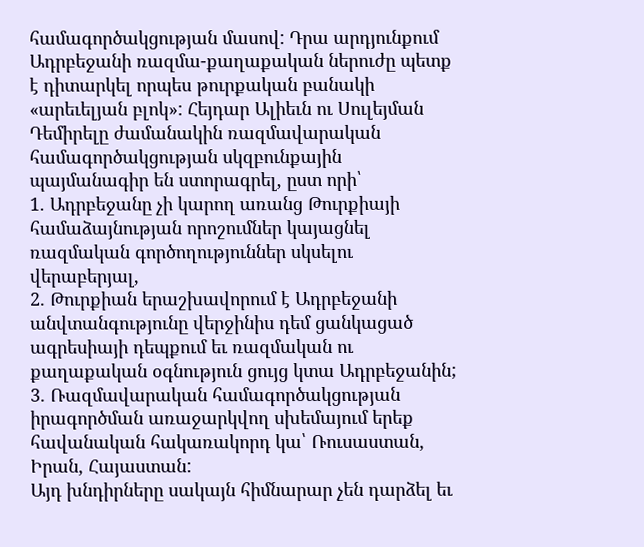համագործակցության մասով: Դրա արդյունքում Ադրբեջանի ռազմա-քաղաքական ներուժը պետք է դիտարկել որպես թուրքական բանակի «արեւելյան բլոկ»: Հեյդար Ալիեւն ու Սուլեյման Դեմիրելը ժամանակին ռազմավարական համագործակցության սկզբունքային պայմանագիր են ստորագրել, ըստ որի՝
1. Ադրբեջանը չի կարող առանց Թուրքիայի համաձայնության որոշումներ կայացնել ռազմական գործողություններ սկսելու վերաբերյալ,
2. Թուրքիան երաշխավորում է Ադրբեջանի անվտանգությունը վերջինիս դեմ ցանկացած ագրեսիայի դեպքում եւ ռազմական ու քաղաքական օգնություն ցույց կտա Ադրբեջանին;
3. Ռազմավարական համագործակցության իրագործման առաջարկվող սխեմայում երեք հավանական հակառակորդ կա՝ Ռուսաստան, Իրան, Հայաստան:
Այդ խնդիրները սակայն հիմնարար չեն դարձել եւ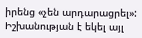իրենց «չեն արդարացրել»: Իշխանության է եկել այլ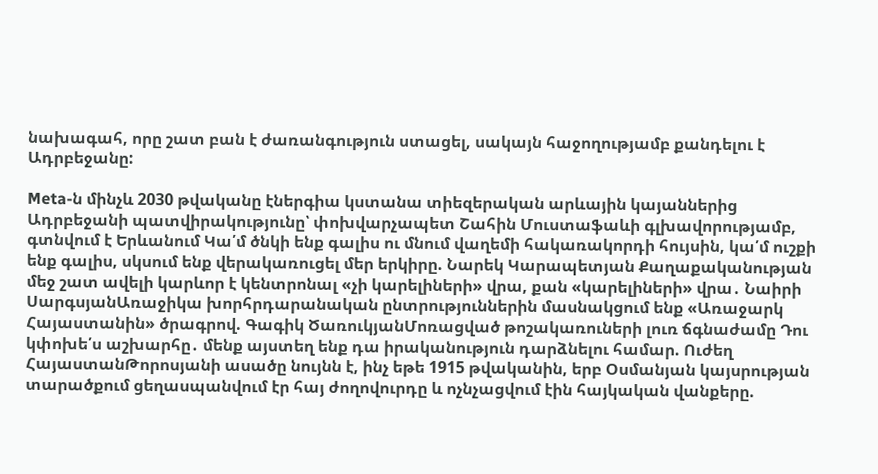նախագահ, որը շատ բան է ժառանգություն ստացել, սակայն հաջողությամբ քանդելու է Ադրբեջանը:

Meta-ն մինչև 2030 թվականը էներգիա կստանա տիեզերական արևային կայաններից Ադրբեջանի պատվիրակությունը՝ փոխվարչապետ Շահին Մուստաֆաևի գլխավորությամբ, գտնվում է Երևանում Կա՛մ ծնկի ենք գալիս ու մնում վաղեմի հակառակորդի հույսին, կա՛մ ուշքի ենք գալիս, սկսում ենք վերակառուցել մեր երկիրը. Նարեկ Կարապետյան Քաղաքականության մեջ շատ ավելի կարևոր է կենտրոնալ «չի կարելիների» վրա, քան «կարելիների» վրա․ Նաիրի ՍարգսյանԱռաջիկա խորհրդարանական ընտրություններին մասնակցում ենք «Առաջարկ Հայաստանին» ծրագրով. Գագիկ ԾառուկյանՄոռացված թոշակառուների լուռ ճգնաժամը Դու կփոխե՛ս աշխարհը․ մենք այստեղ ենք դա իրականություն դարձնելու համար. Ուժեղ ՀայաստանԹորոսյանի ասածը նույնն է, ինչ եթե 1915 թվականին, երբ Օսմանյան կայսրության տարածքում ցեղասպանվում էր հայ ժողովուրդը և ոչնչացվում էին հայկական վանքերը.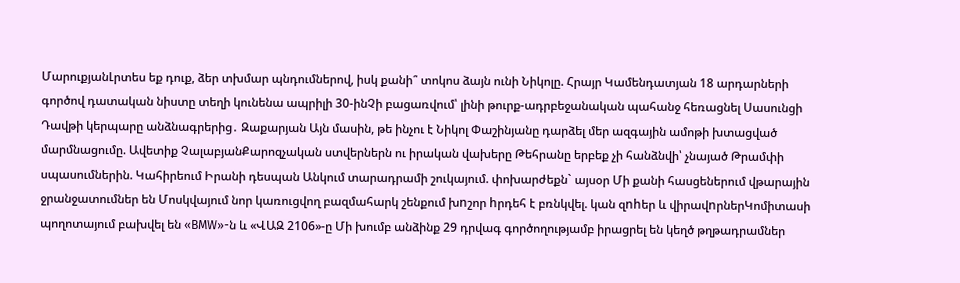ՄարուքյանԼրտես եք դուք, ձեր տխմար պնդումներով, իսկ քանի՞ տոկոս ձայն ունի Նիկոլը. Հրայր Կամենդատյան 18 արդարների գործով դատական նիստը տեղի կունենա ապրիլի 30-ինՉի բացառվում՝ լինի թուրք-ադրբեջանական պահանջ հեռացնել Սասունցի Դավթի կերպարը անձնագրերից․ Զաքարյան Այն մասին, թե ինչու է Նիկոլ Փաշինյանը դարձել մեր ազգային ամոթի խտացված մարմնացումը. Ավետիք ՉալաբյանՔարոզչական ստվերներն ու իրական վախերը Թեհրանը երբեք չի հանձնվի՝ չնայած Թրամփի սպասումներին. Կահիրեում Իրանի դեսպան Անկում տարադրամի շուկայում. փոխարժեքն` այսօր Մի քանի հասցեներում վթարային ջրանջատումներ են Մոսկվայում նոր կառուցվող բազմահարկ շենքում խnշոր hրդեհ է բռնկվել. կան զnhեր և վիրավnրներԿոմիտասի պողոտայում բախվել են «BMW»-ն և «ՎԱԶ 2106»-ը Մի խումբ անձինք 29 դրվագ գործողությամբ իրացրել են կեղծ թղթադրամներ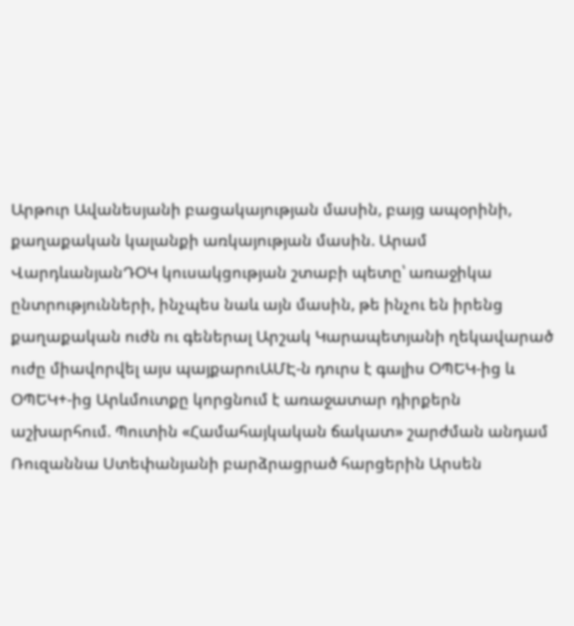Արթուր Ավանեսյանի բացակայության մասին, բայց ապօրինի, քաղաքական կալանքի առկայության մասին. Արամ ՎարդևանյանԴՕԿ կուսակցության շտաբի պետը՝ առաջիկա ընտրությունների, ինչպես նաև այն մասին, թե ինչու են իրենց քաղաքական ուժն ու գեներալ Արշակ Կարապետյանի ղեկավարած ուժը միավորվել այս պայքարուԱՄԷ-ն դուրս է գալիս ՕՊԵԿ-ից և ՕՊԵԿ+-ից Արևմուտքը կորցնում է առաջատար դիրքերն աշխարհում. Պուտին «Համահայկական ճակատ» շարժման անդամ Ռուզաննա Ստեփանյանի բարձրացրած հարցերին Արսեն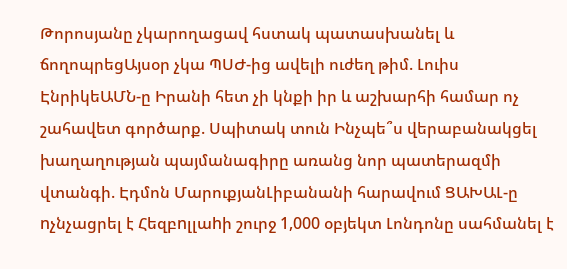Թորոսյանը չկարողացավ հստակ պատասխանել և ճողոպրեցԱյսօր չկա ՊՍԺ-ից ավելի ուժեղ թիմ. Լուիս ԷնրիկեԱՄՆ-ը Իրանի հետ չի կնքի իր և աշխարհի համար ոչ շահավետ գործարք. Սպիտակ տուն Ինչպե՞ս վերաբանակցել խաղաղության պայմանագիրը առանց նոր պատերազմի վտանգի. Էդմոն ՄարուքյանԼիբանանի հարավում ՑԱԽԱԼ-ը nչնչացրել է Հեզբnլլաhի շուրջ 1,000 օբյեկտ Լոնդոնը սահմանել է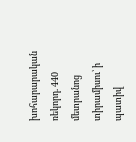խոհարարական ռեկորդ. 440 մետրանոց տիրամիսու՝ ի պատիվ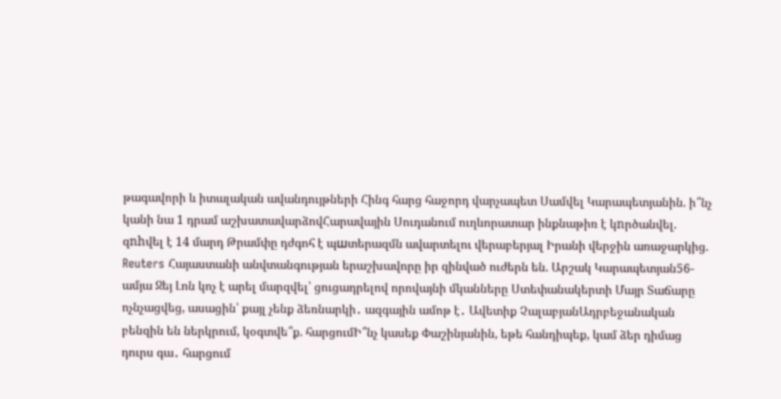թագավորի և իտալական ավանդույթների Հինգ հարց հաջորդ վարչապետ Սամվել Կարապետյանին. ի՞նչ կանի նա 1 դրամ աշխատավարձովՀարավային Սուդանում ուղևորատար ինքնաթիռ է կnրծանվել. զnhվել է 14 մարդ Թրամփը դժգոհ է պшտերազմն ավարտելու վերաբերյալ Իրանի վերջին առաջարկից. Reuters Հայաստանի անվտանգության երաշխավորը իր զինված ուժերն են. Արշակ Կարապետյան56-ամյա Ջեյ Լոն կոչ է արել մարզվել՝ ցուցադրելով որովայնի մկանները Ստեփանակերտի Մայր Տաճարը ոչնչացվեց, ասացին՝ քայլ չենք ձեռնարկի․ ազգային ամոթ է․ Ավետիք ՉալաբյանԱդրբեջանական բենզին են ներկրում, կօգտվե՞ք. հարցումԻ՞նչ կասեք Փաշինյանին, եթե հանդիպեք, կամ ձեր դիմաց դուրս գա․ հարցում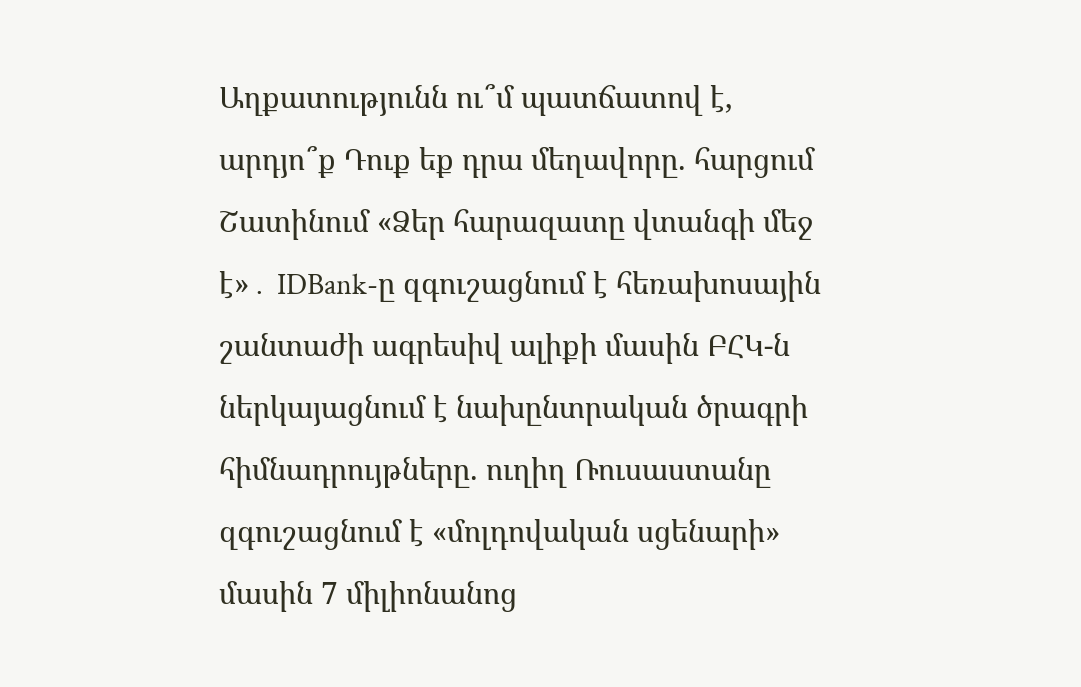Աղքատությունն ու՞մ պատճատով է, արդյո՞ք Դուք եք դրա մեղավորը. հարցում Շատինում «Ձեր հարազատը վտանգի մեջ է»․ IDBank-ը զգուշացնում է հեռախոսային շանտաժի ագրեսիվ ալիքի մասին ԲՀԿ-ն ներկայացնում է նախընտրական ծրագրի հիմնադրույթները. ուղիղ Ռուսաստանը զգուշացնում է «մոլդովական սցենարի» մասին 7 միլիոնանոց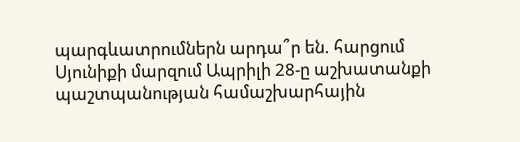պարգևատրումներն արդա՞ր են. հարցում Սյունիքի մարզում Ապրիլի 28-ը աշխատանքի պաշտպանության համաշխարհային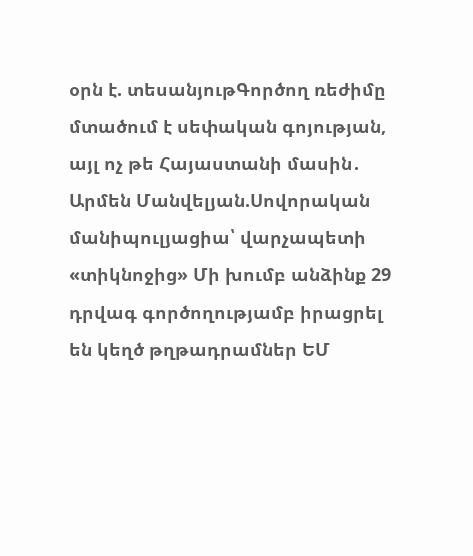օրն է. տեսանյութԳործող ռեժիմը մտածում է սեփական գոյության, այլ ոչ թե Հայաստանի մասին․ Արմեն Մանվելյան.Սովորական մանիպուլյացիա՝ վարչապետի «տիկնոջից» Մի խումբ անձինք 29 դրվագ գործողությամբ իրացրել են կեղծ թղթադրամներ ԵՄ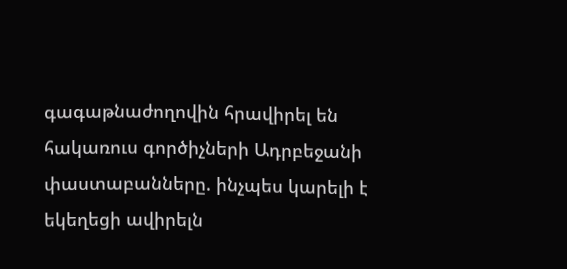գագաթնաժողովին հրավիրել են հակառուս գործիչների Ադրբեջանի փաստաբանները. ինչպես կարելի է եկեղեցի ավիրելն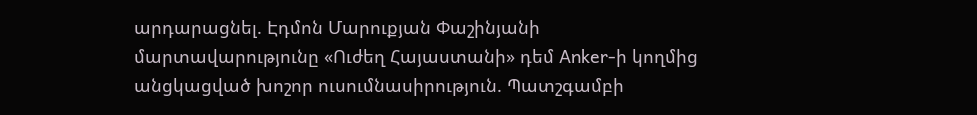արդարացնել. Էդմոն Մարուքյան Փաշինյանի մարտավարությունը «Ուժեղ Հայաստանի» դեմ Anker-ի կողմից անցկացված խոշոր ուսումնասիրություն. Պատշգամբի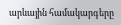արևային համակարգերը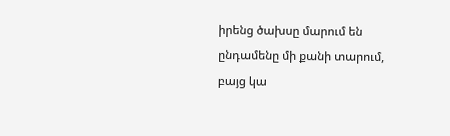իրենց ծախսը մարում են ընդամենը մի քանի տարում, բայց կա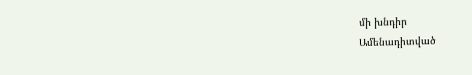մի խնդիր
Ամենադիտված